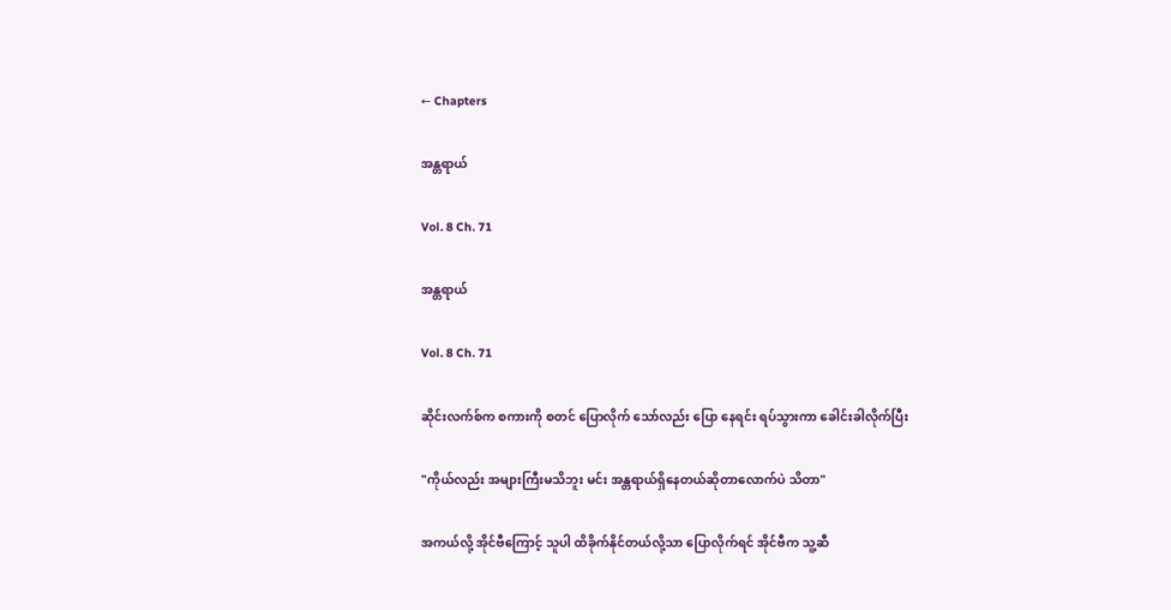← Chapters

အန္တရာယ်

Vol. 8 Ch. 71

အန္တရာယ်

Vol. 8 Ch. 71

ဆိုင်းလက်စ်က စကားကို စတင်‌ ပြောလိုက်‌ သော်လည်း ပြော‌ နေရင်း ရပ်သွားကာ ခေါင်းခါလိုက်ပြီး

"ကိုယ်လည်း အများကြီးမသိဘူး မင်း အန္တရာယ်ရှိနေတယ်ဆိုတာလောက်ပဲ သိတာ"

အကယ်လို့ အိုင်ဗီကြောင့် သူပါ ထိခိုက်နိုင်တယ်လို့သာ ပြောလိုက်ရင် အိုင်ဗီက သူ့ဆီ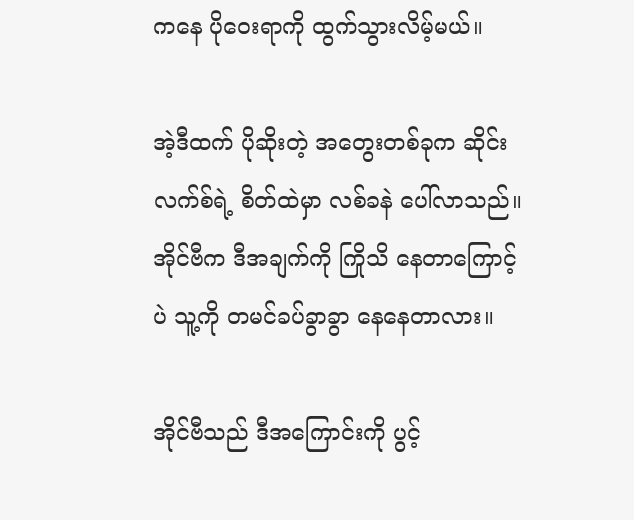က‌နေ ပိုဝေးရာကို ထွက်သွားလိမ့်မယ်။

အဲ့ဒီထက် ပိုဆိုးတဲ့ အတွေးတစ်ခုက ဆိုင်းလက်စ်ရဲ့ စိတ်ထဲမှာ လစ်ခနဲ ပေါ်လာသည်။ အိုင်ဗီက ဒီအချက်ကို ကြိုသိ‌ နေတာကြောင့်ပဲ သူ့ကို တမင်ခပ်ခွာခွာ နေနေတာလား။

အိုင်ဗီသည် ဒီအကြောင်းကို ပွင့်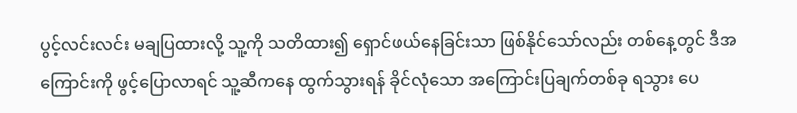ပွင့်လင်းလင်း မချပြထားလို့ သူ့ကို သတိထား၍ ရှောင်ဖယ်နေခြင်းသာ ဖြစ်နိုင်သော်လည်း တစ်နေ့တွင် ဒီအကြောင်းကို ဖွင့်ပြောလာရင် သူ့ဆီက‌နေ ထွက်သွားရန် ခိုင်လုံသော အကြောင်းပြချက်တစ်ခု ရသွား ပေ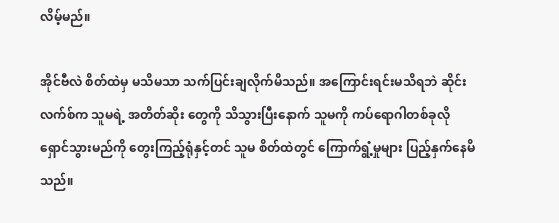လိမ့်မည်။

အိုင်ဗီလဲ စိတ်ထဲမှ မသိမသာ သက်ပြင်းချလိုက်မိသည်။ အကြောင်းရင်းမသိရဘဲ ဆိုင်းလက်စ်က သူမရဲ့ အတိတ်ဆိုး‌ တွေကို သိသွားပြီးနောက် သူမကို ကပ်ရောဂါတစ်ခုလို ရှောင်သွားမည်ကို တွေးကြည့်ရုံနှင့်တင် သူမ စိတ်ထဲတွင် ကြောက်ရွံ့မှုများ ပြည့်နှက်နေမိသည်။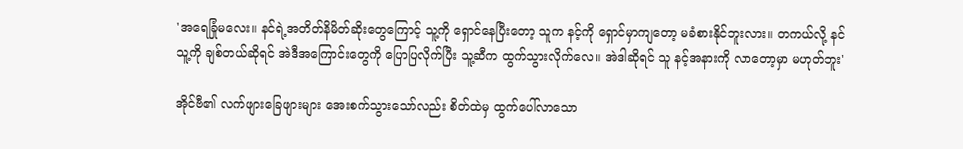'အရေခြုံမလေး။ နင်ရဲ့အတိတ်နိမိတ်ဆိုးတွေကြောင့် သူ့ကို ရှောင်နေပြီးတော့ သူက နင့်ကို ရှောင်မှာကျတော့ မခံစားနိုင်ဘူးလား။ တကယ်လို့ နင် သူ့ကို ချစ်တယ်ဆိုရင် အဲဒီအကြောင်းတွေကို ပြောပြလိုက်ပြီး သူ့ဆီက ထွက်သွားလိုက်လေ။ အဲဒါဆိုရင် သူ နင့်အနားကို လာတော့မှာ မဟုတ်ဘူး'

အိုင်ဗီ၏ လက်ဖျားခြေဖျားများ အေးစက်သွားသော်လည်း စိတ်ထဲမှ ထွက်ပေါ်လာသော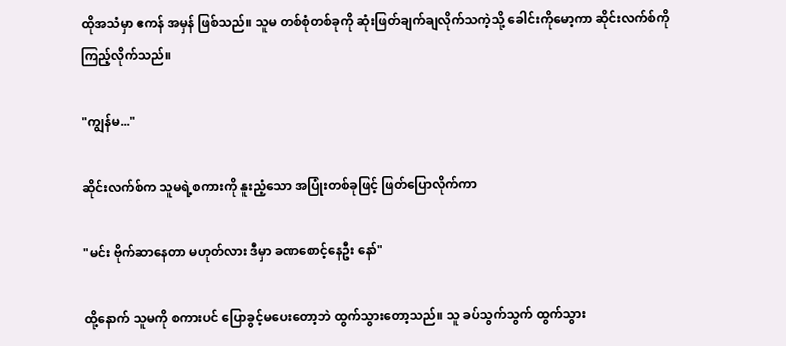ထိုအသံမှာ ဧကန် အမှန် ဖြစ်သည်။ သူမ တစ်စုံတစ်ခုကို ဆုံးဖြတ်ချက်ချလိုက်သကဲ့သို့ ခေါင်းကိုမော့ကာ ဆိုင်းလက်စ်ကို ကြည့်လိုက်သည်။

"ကျွန်မ..."

ဆိုင်းလက်စ်က သူမရဲ့စကားကို နူးညံ့သော အပြုံးတစ်ခုဖြင့် ဖြတ်ပြောလိုက်ကာ

"မင်း ဗိုက်ဆာနေတာ မဟုတ်လား ဒီမှာ ခဏစောင့်နေဦး နော်"

ထို့နောက် သူမကို စကားပင် ပြောခွင့်မပေးတော့ဘဲ ထွက်သွားတော့သည်။ သူ ခပ်သွက်သွက် ထွက်သွား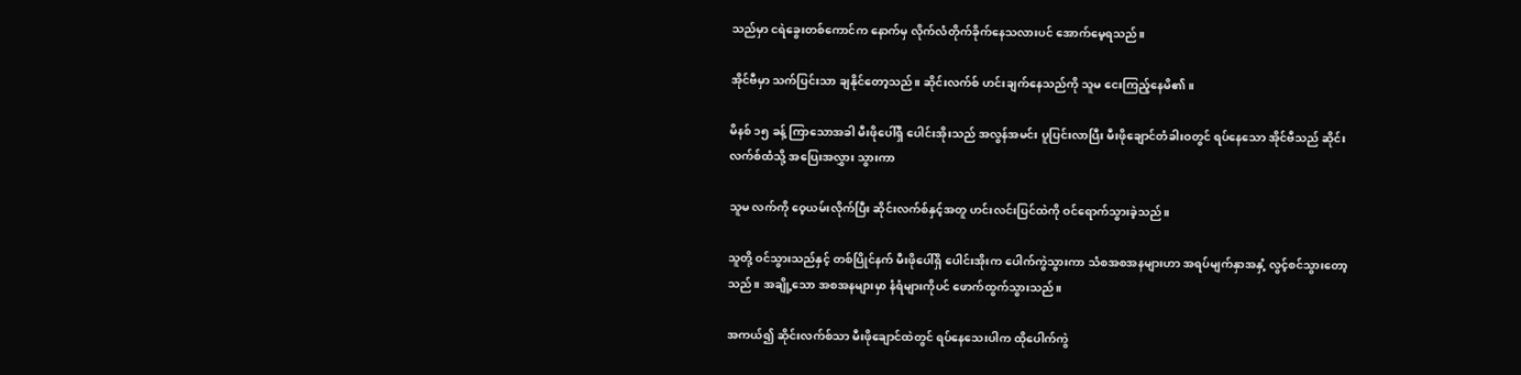သည်မှာ ငရဲခွေးတစ်ကောင်က နောက်မှ လိုက်လံတိုက်ခိုက်နေသလားပင် အောက်မေ့ရသည်။

အိုင်ဗီမှာ သက်ပြင်းသာ ချနိုင်တော့သည်။ ဆိုင်းလက်စ် ဟင်းချက်နေသည်ကို သူမ ငေးကြည့်နေမိ၏။

မိနစ် ၁၅ ခန့် ကြာသောအခါ မီးဖိုပေါ်ရှိ ပေါင်းအိုးသည် အလွန်အမင်း ပူပြင်းလာပြီး မီးဖိုချောင်တံခါးဝတွင် ရပ်နေသော အိုင်ဗီသည် ဆိုင်းလက်စ်ထံသို့ အပြေးအလွှား သွားကာ

သူမ လက်ကို ဝေ့ယမ်းလိုက်ပြီး ဆိုင်းလက်စ်နှင့်အတူ ဟင်းလင်းပြင်ထဲကို ဝင်ရောက်သွားခဲ့သည်။

သူတို့ ဝင်သွားသည်နှင့် တစ်ပြိုင်နက် မီးဖိုပေါ်ရှိ ပေါင်းအိုးက ပေါက်ကွဲသွားကာ သံစအစအနများဟာ အရပ်မျက်နှာအနှံ့ လွင့်စင်သွားတော့သည်။ အချို့သော အစအနများမှာ နံရံများကိုပင် ဖောက်ထွက်သွားသည်။

အကယ်၍ ဆိုင်းလက်စ်သာ မီးဖိုချောင်ထဲတွင် ရပ်နေသေးပါက ထိုပေါက်ကွဲ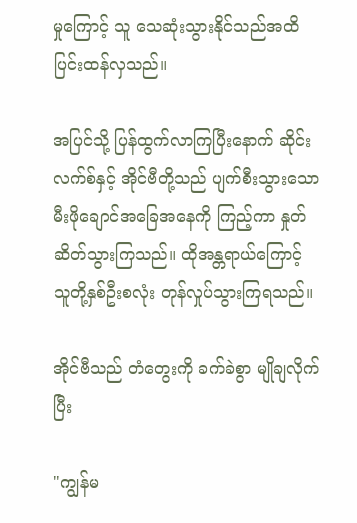မှုကြောင့် သူ သေဆုံးသွားနိုင်သည်အထိ ပြင်းထန်လှသည်။

အပြင်သို့ ပြန်ထွက်လာကြပြီးနောက် ဆိုင်းလက်စ်နှင့် အိုင်ဗီတို့သည် ပျက်စီးသွားသော မီးဖိုချောင်အခြေအနေကို ကြည့်ကာ နှုတ်ဆိတ်သွားကြသည်။ ထိုအန္တရာယ်ကြောင့် သူတို့နှစ်ဦးစလုံး တုန်လှုပ်သွားကြရသည်။

အိုင်ဗီသည် တံတွေးကို ခက်ခဲစွာ မျိုချလိုက်ပြီး

"ကျွန်မ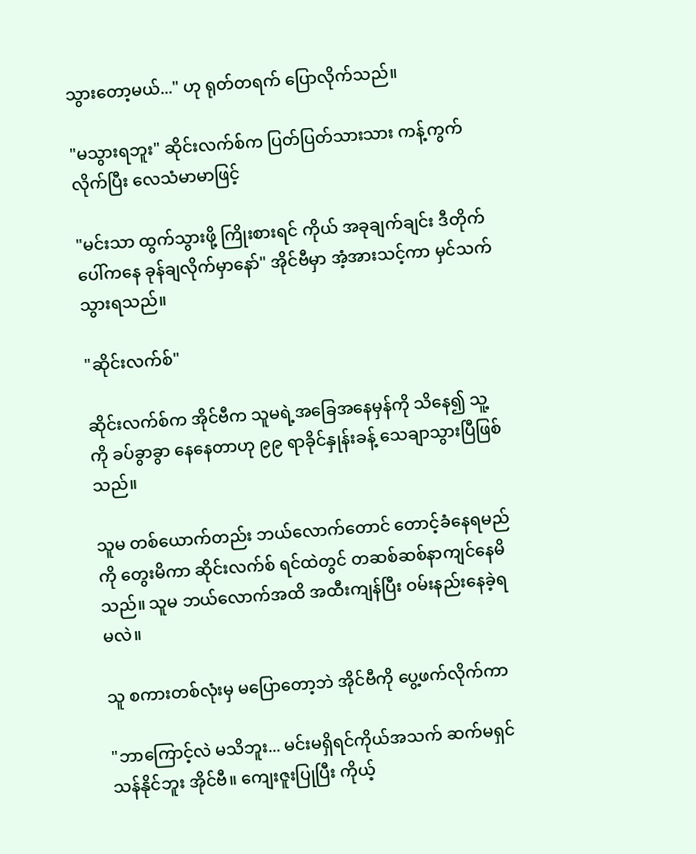သွားတော့မယ်..." ဟု ရုတ်တရက် ပြောလိုက်သည်။

"မသွားရဘူး" ဆိုင်းလက်စ်က ပြတ်ပြတ်သားသား ကန့်ကွက်လိုက်ပြီး လေသံမာမာဖြင့်

"မင်းသာ ထွက်သွားဖို့ ကြိုးစားရင် ကိုယ် အခုချက်ချင်း ဒီတိုက်ပေါ်ကနေ ခုန်ချလိုက်မှာနော်" အိုင်ဗီမှာ အံ့အားသင့်ကာ မှင်သက်သွားရသည်။

"ဆိုင်းလက်စ်"

ဆိုင်းလက်စ်က အိုင်ဗီက သူမရဲ့အခြေအနေမှန်ကို သိနေ၍ သူ့ကို ခပ်ခွာခွာ နေနေတာဟု ၉၉ ရာခိုင်နှုန်းခန့် သေချာသွားပြီဖြစ်သည်။

သူမ တစ်ယောက်တည်း ‌ဘယ်လောက်တောင် တောင့်ခံနေရမည်ကို တွေးမိကာ ဆိုင်းလက်စ် ရင်ထဲတွင် တဆစ်ဆစ်နာကျင်နေမိသည်။ သူမ ဘယ်လောက်အထိ အထီးကျန်ပြီး ဝမ်းနည်းနေခဲ့ရမလဲ။

သူ စကားတစ်လုံးမှ မပြောတော့ဘဲ အိုင်ဗီကို ပွေ့ဖက်လိုက်ကာ

"ဘာကြောင့်လဲ မသိဘူး... မင်းမရှိရင်ကိုယ်အသက် ဆက်မရှင်သန်နိုင်ဘူး အိုင်ဗီ။ ကျေးဇူးပြုပြီး ကိုယ့်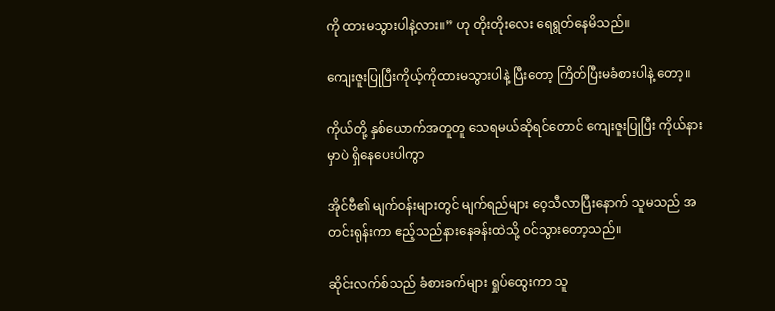ကို ထားမသွားပါနဲ့လား။” ဟု တိုးတိုးလေး ရေရွတ်နေမိသည်။

ကျေးဇူးပြုပြီးကိုယ့်ကိုထားမသွားပါနဲ့ ပြီးတော့ ကြိတ်ပြီးမခံစားပါနဲ့‌ တော့။

ကိုယ်တို့ နှစ်ယောက်အတူတူ သေရမယ်ဆိုရင်တောင် ကျေးဇူးပြုပြီး ကိုယ်နားမှာပဲ ရှိနေပေးပါကွာ

အိုင်ဗီ၏ မျက်ဝန်းများတွင် မျက်ရည်များ ဝေ့သီလာပြီးနောက် သူမသည် အတင်းရုန်းကာ ဧည့်သည်နားနေခန်းထဲသို့ ဝင်သွားတော့သည်။

ဆိုင်းလက်စ်သည် ခံစားခက်များ ရှုပ်ထွေးကာ သူ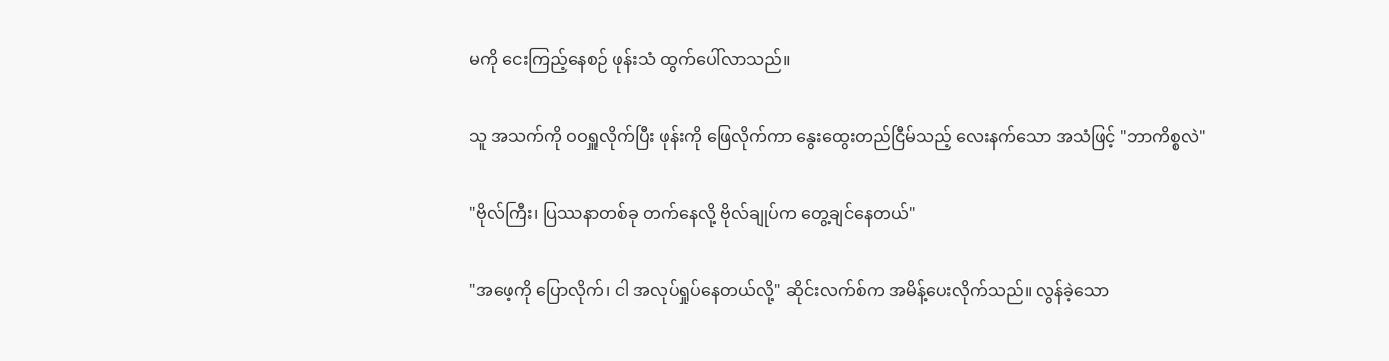မကို ငေးကြည့်နေစဉ် ဖုန်းသံ ထွက်ပေါ်လာသည်။

သူ အသက်ကို ဝဝရှူလိုက်ပြီး ဖုန်းကို ဖြေလိုက်ကာ နွေးထွေးတည်ငြီမ်သည့် လေးနက်သော အသံဖြင့် "ဘာကိစ္စလဲ"

"ဗိုလ်ကြီး၊ ပြဿနာတစ်ခု တက်နေလို့ ဗိုလ်ချုပ်က တွေ့ချင်နေတယ်"

"အဖေ့ကို ပြောလိုက်၊ ငါ အလုပ်ရှုပ်နေတယ်လို့" ဆိုင်းလက်စ်က အမိန့်ပေးလိုက်သည်။ လွန်ခဲ့သော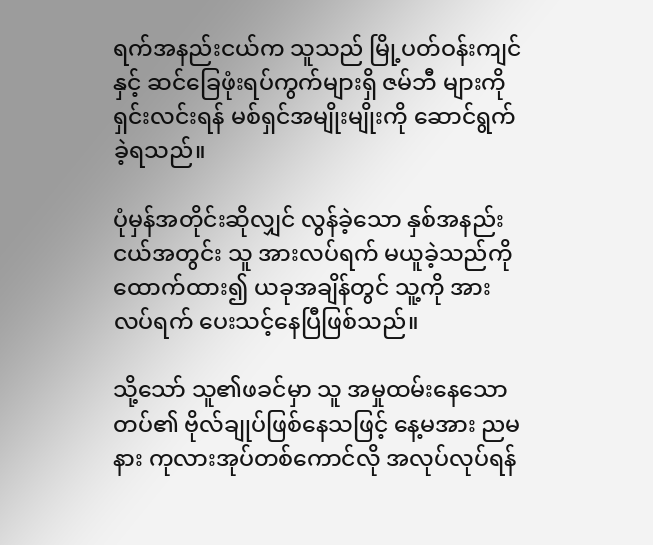ရက်အနည်းငယ်က သူသည် မြို့ပတ်ဝန်းကျင်နှင့် ဆင်ခြေဖုံးရပ်ကွက်များရှိ ဇမ်ဘီ များကို ရှင်းလင်းရန် မစ်ရှင်အမျိုးမျိုးကို ဆောင်ရွက်ခဲ့ရသည်။

ပုံမှန်အတိုင်းဆိုလျှင် လွန်ခဲ့သော နှစ်အနည်းငယ်အတွင်း သူ အားလပ်ရက် မယူခဲ့သည်ကို ထောက်ထား၍ ယခုအချိန်တွင် သူ့ကို အားလပ်ရက် ပေးသင့်နေပြီဖြစ်သည်။

သို့သော် သူ၏ဖခင်မှာ သူ အမှုထမ်းနေသော တပ်၏ ဗိုလ်ချုပ်ဖြစ်နေသဖြင့် နေ့မအား ညမနား ကုလားအုပ်တစ်ကောင်လို အလုပ်လုပ်ရန်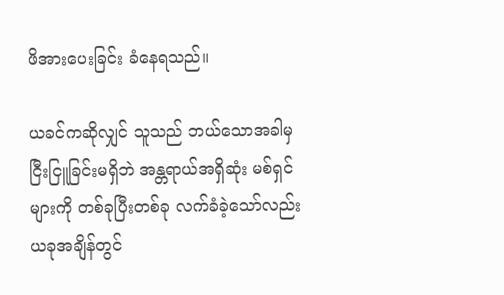ဖိအားပေးခြင်း ခံနေရသည်။

ယခင်ကဆိုလျှင် သူသည် ဘယ်သောအခါမှ ငြီးငြူခြင်းမရှိဘဲ အန္တရာယ်အရှိဆုံး မစ်ရှင်များကို တစ်ခုပြီးတစ်ခု လက်ခံခဲ့သော်လည်း ယခုအချိန်တွင်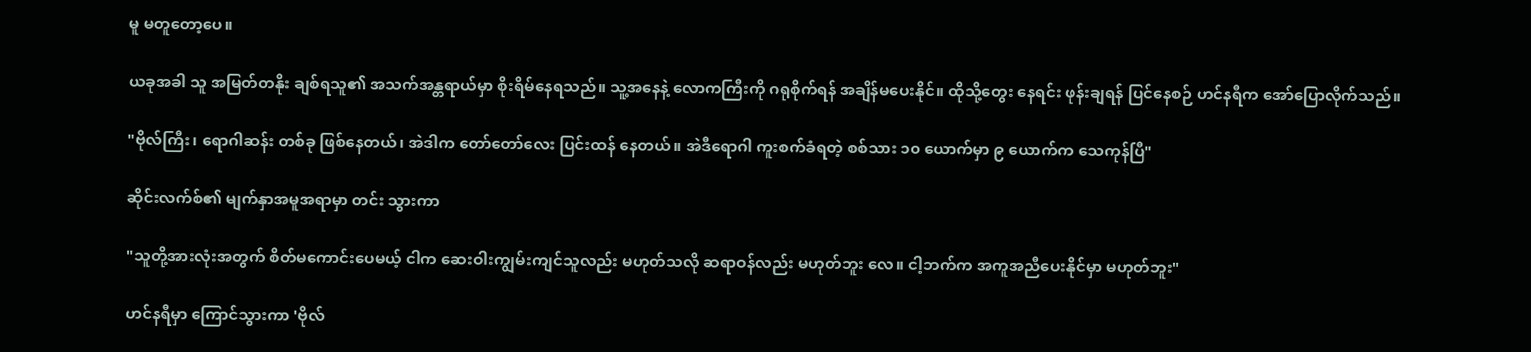မူ မတူတော့ပေ။

ယခုအခါ သူ အမြတ်တနိုး ချစ်ရသူ၏ အသက်အန္တရာယ်မှာ စိုးရိမ်နေရသည်။ သူ့အနေနဲ့ လောကကြီးကို ဂရုစိုက်ရန် အချိန်မပေးနိုင်။ ထိုသို့တွေး နေရင်း ဖုန်းချရန် ပြင်နေစဉ် ဟင်နရီက အော်ပြောလိုက်သည်။

"ဗိုလ်ကြီး၊ ရောဂါဆန်း တစ်ခု ဖြစ်နေတယ်၊ အဲဒါက တော်တော်လေး ပြင်းထန် နေတယ်။ အဲဒီရောဂါ ကူးစက်ခံရတဲ့ စစ်သား ၁၀ ယောက်မှာ ၉ ယောက်က သေကုန်ပြီ"

ဆိုင်းလက်စ်၏ မျက်နှာအမူအရာမှာ တင်း သွားကာ

"သူတို့အားလုံးအတွက် စိတ်မကောင်းပေမယ့် ငါက ဆေးဝါးကျွမ်းကျင်သူလည်း မဟုတ်သလို ဆရာဝန်လည်း မဟုတ်ဘူး‌ လေ။ ငါ့ဘက်က အကူအညီပေးနိုင်မှာ မဟုတ်ဘူး"

ဟင်နရီမှာ ကြောင်သွားကာ 'ဗိုလ်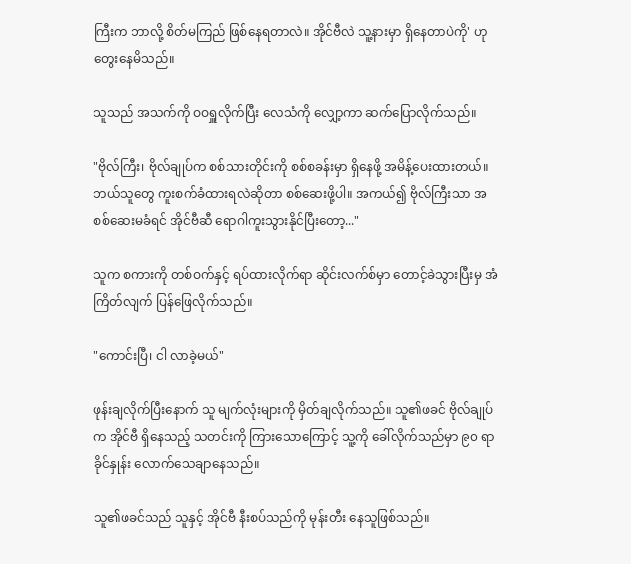ကြီးက ဘာလို့ စိတ်မကြည် ဖြစ်နေရတာလဲ။ အိုင်ဗီလဲ သူ့နားမှာ ရှိနေတာပဲကို' ဟု တွေးနေမိသည်။

သူသည် အသက်ကို ဝဝရှူလိုက်ပြီး လေသံကို လျှော့ကာ ဆက်ပြောလိုက်သည်။

"ဗိုလ်ကြီး၊ ဗိုလ်ချုပ်က စစ်သားတိုင်းကို စစ်စခန်းမှာ ရှိနေဖို့ အမိန့်ပေးထားတယ်။ ဘယ်သူတွေ ကူးစက်ခံထားရလဲဆိုတာ စစ်ဆေးဖို့ပါ။ အကယ်၍ ဗိုလ်ကြီးသာ အစစ်ဆေးမခံရင် အိုင်ဗီဆီ ရောဂါကူးသွားနိုင်ပြီးတော့..."

သူက စကားကို တစ်ဝက်နှင့် ရပ်ထားလိုက်ရာ ဆိုင်းလက်စ်မှာ တောင့်ခဲသွားပြီးမှ အံကြိတ်လျက် ပြန်ဖြေလိုက်သည်။

"ကောင်းပြီ၊ ငါ လာခဲ့မယ်"

ဖုန်းချလိုက်ပြီးနောက် သူ မျက်လုံးများကို မှိတ်ချလိုက်သည်။ သူ၏ဖခင် ဗိုလ်ချုပ်က အိုင်ဗီ ရှိနေသည့် သတင်းကို ကြားသောကြောင့် သူ့ကို ခေါ်လိုက်သည်မှာ ၉၀ ရာခိုင်နှုန်း လောက်သေချာနေသည်။

သူ၏ဖခင်သည် သူနှင့် အိုင်ဗီ နီးစပ်သည်ကို မုန်းတီး နေသူဖြစ်သည်။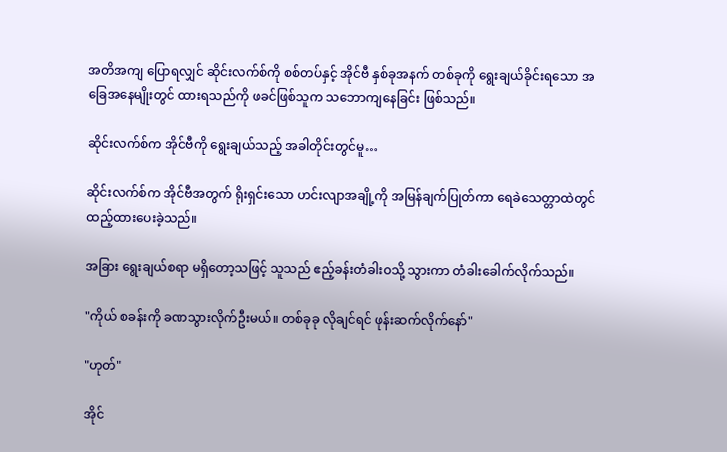အတိအကျ ပြောရလျှင် ဆိုင်းလက်စ်ကို စစ်တပ်နှင့် အိုင်ဗီ နှစ်ခုအနက် တစ်ခုကို ရွေးချယ်ခိုင်းရသော အခြေအနေမျိုးတွင် ထားရသည်ကို ဖခင်ဖြစ်သူက သဘောကျနေခြင်း ဖြစ်သည်။

ဆိုင်းလက်စ်က အိုင်ဗီကို ရွေးချယ်သည့် အခါတိုင်းတွင်မူ…

ဆိုင်းလက်စ်က အိုင်ဗီအတွက် ရိုးရှင်းသော ဟင်းလျာအချို့ကို အမြန်ချက်ပြုတ်ကာ ရေခဲသေတ္တာထဲတွင် ထည့်ထားပေးခဲ့သည်။

အခြား ရွေးချယ်စရာ မရှိတော့သဖြင့် သူသည် ဧည့်ခန်းတံခါးဝသို့ သွားကာ တံခါးခေါက်လိုက်သည်။

"ကိုယ် စခန်းကို ခဏသွားလိုက်ဦးမယ်။ တစ်ခုခု လိုချင်ရင် ဖုန်းဆက်လိုက်နော်"

"ဟုတ်"

အိုင်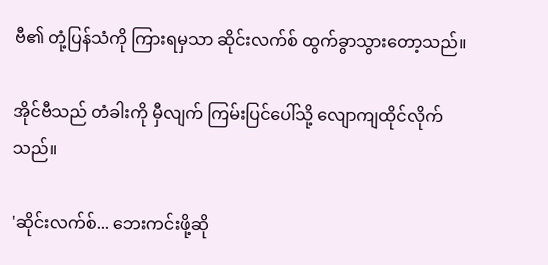ဗီ၏ တုံ့ပြန်သံကို ကြားရမှသာ ဆိုင်းလက်စ် ထွက်ခွာသွားတော့သည်။

အိုင်ဗီသည် တံခါးကို မှီလျက် ကြမ်းပြင်ပေါ်သို့ လျောကျထိုင်လိုက်သည်။

'ဆိုင်းလက်စ်... ဘေးကင်းဖို့ဆို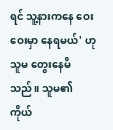ရင် သူ့နားကနေ ဝေးဝေးမှာ နေရမယ်' ဟု သူမ တွေးနေမိသည်။ သူမ၏ ကိုယ်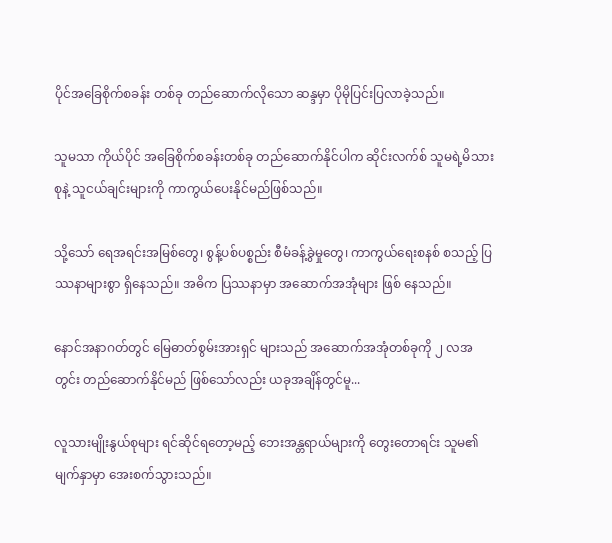ပိုင်အခြေစိုက်စခန်း တစ်ခု တည်ဆောက်လိုသော ဆန္ဒမှာ ပိုမိုပြင်းပြလာခဲ့သည်။

သူမသာ ကိုယ်ပိုင် အခြေစိုက်စခန်းတစ်ခု တည်ဆောက်နိုင်ပါက ဆိုင်းလက်စ် သူမရဲ့မိသားစုနဲ့ သူငယ်ချင်းများကို ကာကွယ်ပေးနိုင်မည်ဖြစ်သည်။

သို့သော် ရေအရင်းအမြစ်တွေ၊ စွန့်ပစ်ပစ္စည်း စီမံခန့်ခွဲမှုတွေ၊ ကာကွယ်ရေးစနစ် စသည့် ပြဿနာများစွာ ရှိနေသည်။ အဓိက ပြဿနာမှာ အဆောက်အအုံများ ဖြစ် နေသည်။

နောင်အနာဂတ်တွင် မြေဓာတ်စွမ်းအားရှင် များသည် အဆောက်အအုံတစ်ခုကို ၂ လအတွင်း တည်ဆောက်နိုင်မည် ဖြစ်သော်လည်း ယခုအချိန်တွင်မူ...

လူသားမျိုးနွယ်စုများ ရင်ဆိုင်ရတော့မည့် ဘေးအန္တရာယ်များကို တွေးတောရင်း သူမ၏ မျက်နှာမှာ အေးစက်သွားသည်။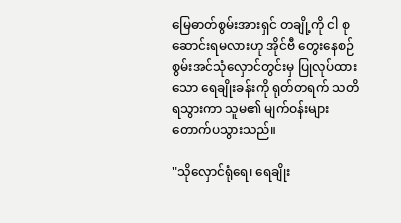မြေဓာတ်စွမ်းအားရှင် တချို့ကို ငါ စုဆောင်းရမလားဟု အိုင်ဗီ တွေးနေစဉ် စွမ်းအင်သုံလှောင်တွင်းမှ ပြုလုပ်ထားသော ရေချိုးခန်းကို ရုတ်တရက် သတိရသွားကာ သူမ၏ မျက်ဝန်းများ တောက်ပသွားသည်။

"သိုလှောင်ရုံရေ၊ ရေချိုး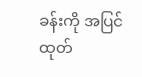ခန်းကို အပြင်ထုတ်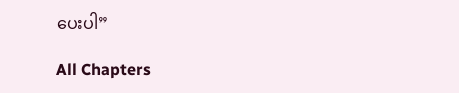ပေးပါ”

All Chapters